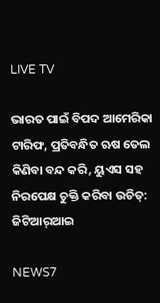LIVE TV

ଭାରତ ପାଇଁ ବିପଦ ଆମେରିକା ଟାରିଫ, ପ୍ରତିବନ୍ଧିତ ଋଷ ତେଲ କିଣିବା ବନ୍ଦ କରି, ୟୁଏସ ସହ ନିରପେକ୍ଷ ଚୁକ୍ତି କରିବା ଉଚିତ୍: ଜିଟିଆର୍‌ଆଇ

NEWS7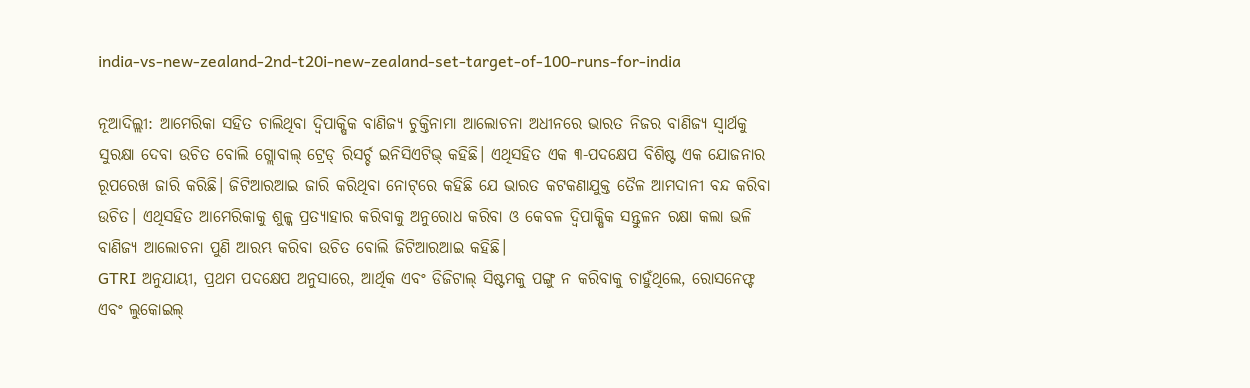india-vs-new-zealand-2nd-t20i-new-zealand-set-target-of-100-runs-for-india

ନୂଆଦିଲ୍ଲୀ: ଆମେରିକା ସହିତ ଚାଲିଥିବା ଦ୍ୱିପାକ୍ଷିକ ବାଣିଜ୍ୟ ଚୁକ୍ତିନାମା ଆଲୋଚନା ଅଧୀନରେ ଭାରତ ନିଜର ବାଣିଜ୍ୟ ସ୍ୱାର୍ଥକୁ ସୁରକ୍ଷା ଦେବା ଉଚିତ ବୋଲି ଗ୍ଲୋବାଲ୍ ଟ୍ରେଡ୍ ରିସର୍ଚ୍ଚ ଇନିସିଏଟିଭ୍ କହିଛି। ଏଥିସହିତ ଏକ ୩-ପଦକ୍ଷେପ ବିଶିଷ୍ଟ ଏକ ଯୋଜନାର ରୂପରେଖ ଜାରି କରିଛି। ଜିଟିଆରଆଇ ଜାରି କରିଥିବା ନୋଟ୍‌ରେ କହିଛି ଯେ ଭାରତ କଟକଣାଯୁକ୍ତ ତୈଳ ଆମଦାନୀ ବନ୍ଦ କରିବା ଉଚିତ। ଏଥିସହିତ ଆମେରିକାକୁ ଶୁଳ୍କ ପ୍ରତ୍ୟାହାର କରିବାକୁ ଅନୁରୋଧ କରିବା ଓ କେବଳ ଦ୍ୱିପାକ୍ଷିକ ସନ୍ତୁଳନ ରକ୍ଷା କଲା ଭଳି ବାଣିଜ୍ୟ ଆଲୋଚନା ପୁଣି ଆରମ୍ଭ କରିବା ଉଚିତ ବୋଲି ଜିଟିଆରଆଇ କହିଛି।
GTRI ଅନୁଯାୟୀ, ପ୍ରଥମ ପଦକ୍ଷେପ ଅନୁସାରେ, ଆର୍ଥିକ ଏବଂ ଡିଜିଟାଲ୍ ସିଷ୍ଟମକୁ ପଙ୍ଗୁ ନ କରିବାକୁ ଚାହୁଁଥିଲେ, ରୋସନେଫ୍ଟ ଏବଂ ଲୁକୋଇଲ୍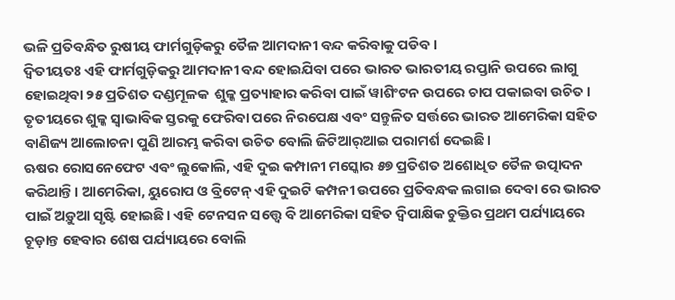ଭଳି ପ୍ରତିବନ୍ଧିତ ରୁଷୀୟ ଫାର୍ମଗୁଡ଼ିକରୁ ତୈଳ ଆମଦାନୀ ବନ୍ଦ କରିବାକୁ ପଡିବ।
ଦ୍ୱିତୀୟତଃ ଏହି ଫାର୍ମଗୁଡ଼ିକରୁ ଆମଦାନୀ ବନ୍ଦ ହୋଇଯିବା ପରେ ଭାରତ ଭାରତୀୟ ରପ୍ତାନି ଉପରେ ଲାଗୁ ହୋଇଥିବା ୨୫ ପ୍ରତିଶତ ଦଣ୍ଡମୂଳକ  ଶୁଳ୍କ ପ୍ରତ୍ୟାହାର କରିବା ପାଇଁ ୱାଶିଂଟନ ଉପରେ ଚାପ ପକାଇବା ଉଚିତ। ତୃତୀୟରେ ଶୁଳ୍କ ସ୍ୱାଭାବିକ ସ୍ତରକୁ ଫେରିବା ପରେ ନିରପେକ୍ଷ ଏବଂ ସନ୍ତୁଳିତ ସର୍ତ୍ତରେ ଭାରତ ଆମେରିକା ସହିତ ବାଣିଜ୍ୟ ଆଲୋଚନା ପୁଣି ଆରମ୍ଭ କରିବା ଉଚିତ ବୋଲି ଜିଟିଆର୍‌ଆଇ ପରାମର୍ଶ ଦେଇଛି।
ଋଷର ରୋସନେଫେଟ ଏବଂ ଲୁକୋଲି, ଏହି ଦୁଇ କମ୍ପାନୀ ମସ୍କୋର ୫୭ ପ୍ରତିଶତ ଅଶୋଧିତ ତୈଳ ଉତ୍ପାଦନ କରିଥାନ୍ତି। ଆମେରିକା, ୟୁରୋପ ଓ ବ୍ରିଟେନ୍‌ ଏହି ଦୁଇଟି କମ୍ପନୀ ଉପରେ ପ୍ରତିବନ୍ଧକ ଲଗାଇ ଦେବା ରେ ଭାରତ ପାଇଁ ଅଡ଼ୁଆ ସୃଷ୍ଟି ହୋଇଛି। ଏହି ଟେନସନ ସତ୍ତ୍ୱେ ବି ଆମେରିକା ସହିତ ଦ୍ୱିପାକ୍ଷିକ ଚୁକ୍ତିର ପ୍ରଥମ ପର୍ଯ୍ୟାୟରେ ଚୂଡ଼ାନ୍ତ ହେବାର ଶେଷ ପର୍ଯ୍ୟାୟରେ ବୋଲି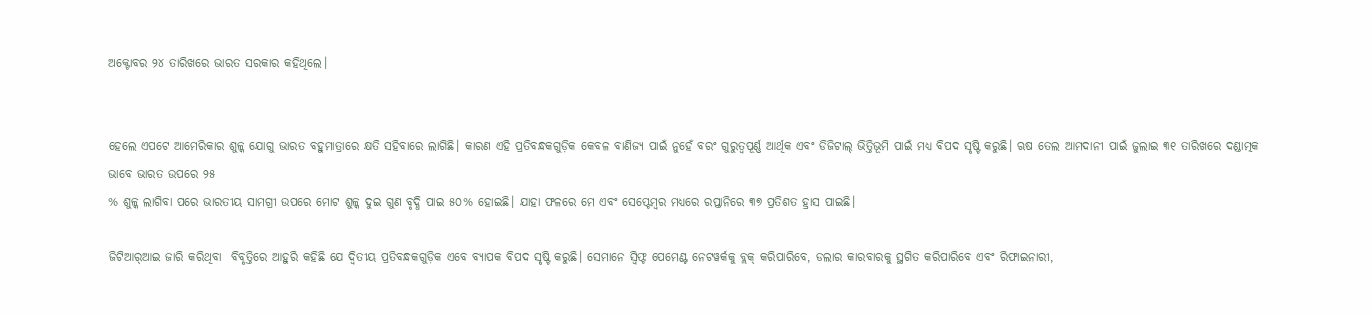ଅକ୍ଟୋବର ୨୪ ତାରିଖରେ ଭାରତ ସରକାର କହିଥିଲେ।


ହେଲେ ଏପଟେ ଆମେରିକାର ଶୁଳ୍କ ଯୋଗୁ ଭାରତ ବହୁମାତ୍ରାରେ କ୍ଷତି ସହିବାରେ ଲାଗିଛି। କାରଣ ଏହି ପ୍ରତିବନ୍ଧକଗୁଡ଼ିକ କେବଳ ବାଣିଜ୍ୟ ପାଇଁ ନୁହେଁ ବରଂ ଗୁରୁତ୍ୱପୂର୍ଣ୍ଣ ଆର୍ଥିକ ଏବଂ ଡିଜିଟାଲ୍ ଭିତ୍ତିଭୂମି ପାଇଁ ମଧ୍ୟ ବିପଦ ସୃଷ୍ଟି କରୁଛି। ଋଷ ତେଲ ଆମଦାନୀ ପାଇଁ ଜୁଲାଇ ୩୧ ତାରିଖରେ ଦଣ୍ଡାତ୍ମକ ଭାବେ ଭାରତ ଉପରେ ୨୫
% ଶୁଳ୍କ ଲାଗିବା ପରେ ଭାରତୀୟ ସାମଗ୍ରୀ ଉପରେ ମୋଟ ଶୁଳ୍କ ଦୁଇ ଗୁଣ ବୃଦ୍ଧି ପାଇ ୫୦% ହୋଇଛି। ଯାହା ଫଳରେ ମେ ଏବଂ ସେପ୍ଟେମ୍ବର ମଧ୍ୟରେ ରପ୍ତାନିରେ ୩୭ ପ୍ରତିଶତ ହ୍ରାସ ପାଇଛି।

ଜିଟିଆର୍‌ଆଇ ଜାରି କରିଥିବା  ବିବୃତ୍ତିରେ ଆହୁରି କହିଛି ଯେ ଦ୍ୱିତୀୟ ପ୍ରତିବନ୍ଧକଗୁଡ଼ିକ ଏବେ ବ୍ୟାପକ ବିପଦ ସୃଷ୍ଟି କରୁଛି। ସେମାନେ ସ୍ୱିଫ୍ଟ ପେମେଣ୍ଟ ନେଟୱର୍କକୁ ବ୍ଲକ୍ କରିପାରିବେ, ଡଲାର କାରବାରକୁ ସ୍ଥଗିତ କରିପାରିବେ ଏବଂ ରିଫାଇନାରୀ,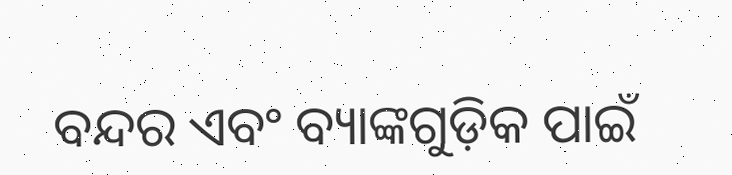ବନ୍ଦର ଏବଂ ବ୍ୟାଙ୍କଗୁଡ଼ିକ ପାଇଁ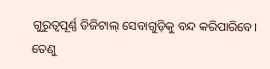ଗୁରୁତ୍ୱପୂର୍ଣ୍ଣ ଡିଜିଟାଲ୍ ସେବାଗୁଡ଼ିକୁ ବନ୍ଦ କରିପାରିବେ। ତେଣୁ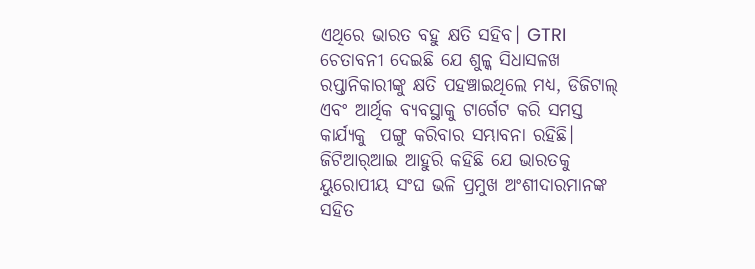ଏଥିରେ ଭାରତ ବହୁ କ୍ଷତି ସହିବ। GTRI ଚେତାବନୀ ଦେଇଛି ଯେ ଶୁଳ୍କ ସିଧାସଳଖ ରପ୍ତାନିକାରୀଙ୍କୁ କ୍ଷତି ପହଞ୍ଚାଇଥିଲେ ମଧ୍ୟ, ଡିଜିଟାଲ୍ ଏବଂ ଆର୍ଥିକ ବ୍ୟବସ୍ଥାକୁ ଟାର୍ଗେଟ କରି ସମସ୍ତ କାର୍ଯ୍ୟକୁ  ପଙ୍ଗୁ କରିବାର ସମ୍ଭାବନା ରହିଛି।
ଜିଟିଆର୍‌ଆଇ ଆହୁରି କହିଛି ଯେ ଭାରତକୁ ୟୁରୋପୀୟ ସଂଘ ଭଳି ପ୍ରମୁଖ ଅଂଶୀଦାରମାନଙ୍କ ସହିତ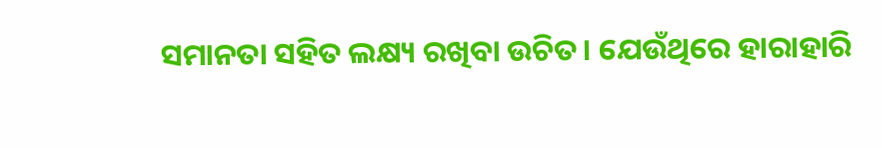ସମାନତା ସହିତ ଲକ୍ଷ୍ୟ ରଖିବା ଉଚିତ। ଯେଉଁଥିରେ ହାରାହାରି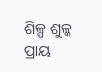ଶିଳ୍ପ ଶୁଳ୍କ ପ୍ରାୟ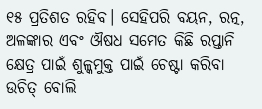୧୫ ପ୍ରତିଶତ ରହିବ। ସେହିପରି ବୟନ, ରତ୍ନ, ଅଳଙ୍କାର ଏବଂ ଔଷଧ ସମେତ କିଛି ରପ୍ତାନି କ୍ଷେତ୍ର ପାଇଁ ଶୁଳ୍କମୁକ୍ତ ପାଇଁ ଚେଷ୍ଟା କରିବା ଉଚିତ୍ ବୋଲି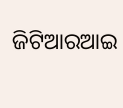ଜିଟିଆରଆଇ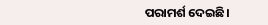ପରାମର୍ଶ ଦେଇଛି।